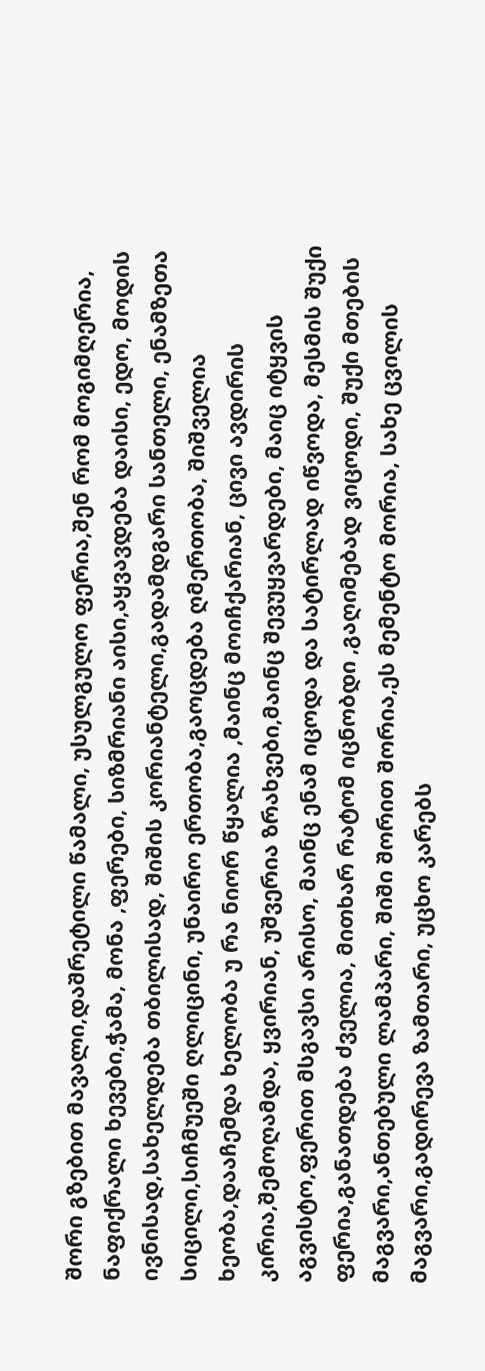შორი გზებით მავალი,დაშრეტილი წამალი, უსულგულო ფერია,შენ რომ მოგიმღერია, ნაფიქრალი ხევები,ჭამა, მონა ,ფერები, სიზმრიანი აისი,აყვავდება დაისი, ედო, მოდის ივნისად,სახელდება თბილისად, შიშის კორიანტელი,გადამდგარი სანთელი, ენამზეთა სიცილი,სიჩმუეში ღლიცინი, უნაირო ერთობა,გაოცდება ღმერთობა, შიშველია ხეობა,დააჩემდა ხელობა უ რა ნიორ წყალია ,მაინც მოიჩქარიან, ცივი ავდირის კირია,შემოღამდა, ყვირიან, უშვერია ზრახვები,მაინც შევუყვარდები, მაიც იტყვის აგვისტო,ფერით მსგავსი არისო, მაინც ენამ იცოდა და სატირლად იწვოდა, მესმის შუქი ფერია,განათდება ძველია, მითხარ რატომ იცნობდი ,გაღიმებად ვიცოდი, შუქი მთების მაგვარი,ანთებული ლამპარი, შიში შორით შორია,ეს მემენტო მორია, სახე ცვილის მაგვარი,გადირევა ზამთარი, უცხო კარებს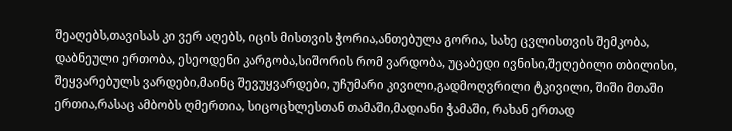შეაღებს,თავისას კი ვერ აღებს, იცის მისთვის ჭორია,ანთებულა გორია, სახე ცვლისთვის შემკობა, დაბნეული ერთობა, ესეოდენი კარგობა,სიშორის რომ ვარდობა, უცაბედი ივნისი,შეღებილი თბილისი, შეყვარებულს ვარდები,მაინც შევუყვარდები, უჩუმარი კივილი,გადმოღვრილი ტკივილი, შიში მთაში ერთია,რასაც ამბობს ღმერთია, სიცოცხლესთან თამაში,მადიანი ჭამაში, რახან ერთად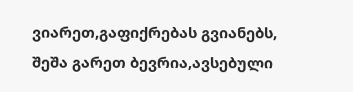ვიარეთ,გაფიქრებას გვიანებს, შეშა გარეთ ბევრია,ავსებული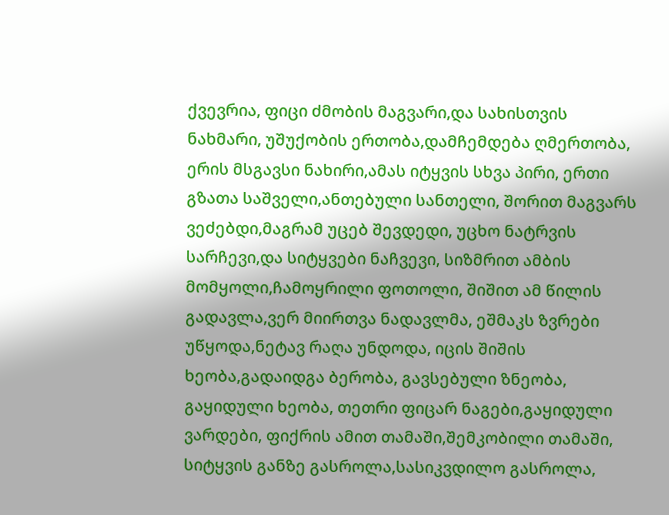ქვევრია, ფიცი ძმობის მაგვარი,და სახისთვის ნახმარი, უშუქობის ერთობა,დამჩემდება ღმერთობა, ერის მსგავსი ნახირი,ამას იტყვის სხვა პირი, ერთი გზათა საშველი,ანთებული სანთელი, შორით მაგვარს ვეძებდი,მაგრამ უცებ შევდედი, უცხო ნატრვის სარჩევი,და სიტყვები ნაჩვევი, სიზმრით ამბის მომყოლი,ჩამოყრილი ფოთოლი, შიშით ამ წილის გადავლა,ვერ მიირთვა ნადავლმა, ეშმაკს ზვრები უწყოდა,ნეტავ რაღა უნდოდა, იცის შიშის ხეობა,გადაიდგა ბერობა, გავსებული ზნეობა, გაყიდული ხეობა, თეთრი ფიცარ ნაგები,გაყიდული ვარდები, ფიქრის ამით თამაში,შემკობილი თამაში, სიტყვის განზე გასროლა,სასიკვდილო გასროლა,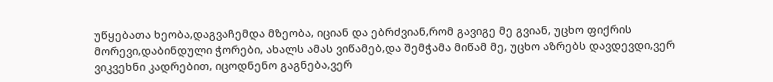უწყებათა ხეობა,დაგვაჩემდა მზეობა, იციან და ებრძვიან,რომ გავიგე მე გვიან, უცხო ფიქრის მორევი,დაბინდული ჭორები, ახალს ამას ვიწამებ,და შემჭამა მიწამ მე, უცხო აზრებს დავდევდი,ვერ ვიკვეხნი კადრებით, იცოდნენო გაგნება,ვერ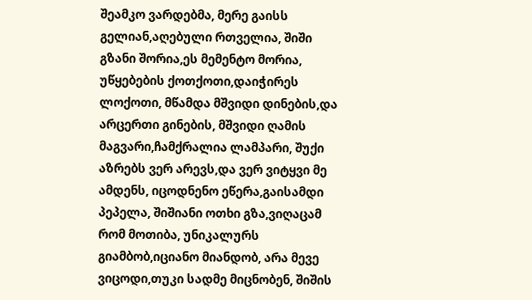შეამკო ვარდებმა, მერე გაისს გელიან,აღებული რთველია, შიში გზანი შორია,ეს მემენტო მორია, უწყებების ქოთქოთი,დაიჭირეს ლოქოთი, მწამდა მშვიდი დინების,და არცერთი გინების, მშვიდი ღამის მაგვარი,ჩამქრალია ლამპარი, შუქი აზრებს ვერ არევს,და ვერ ვიტყვი მე ამდენს, იცოდნენო ეწერა,გაისამდი პეპელა, შიშიანი ოთხი გზა,ვიღაცამ რომ მოთიბა, უნიკალურს გიამბობ,იციანო მიანდობ, არა მევე ვიცოდი,თუკი სადმე მიცნობენ, შიშის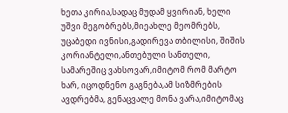ხეთა კირია,სადაც მუდამ ყვირიან, ხელი უშვი მეგობრებს,მიეახლე მეომრებს, უცაბედი ივნისი,გადირევა თბილისი, შიშის კორიანტელი,ანთებული სანთელი, სამარეშიც ვახსოვარ,იმიტომ რომ მარტო ხარ, იცოდნენო გაგნება,ამ სიზმრების ავდრებმა, გენაცვალე მონა ვარა,იმიტომაც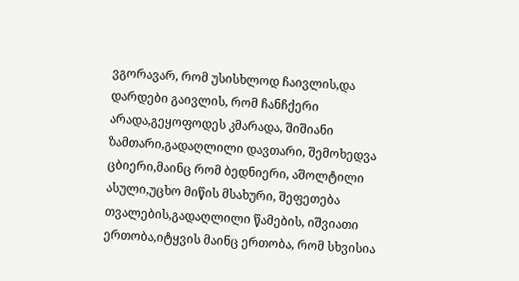ვგორავარ, რომ უსისხლოდ ჩაივლის,და დარდები გაივლის, რომ ჩანჩქერი არადა,გეყოფოდეს კმარადა, შიშიანი ზამთარი,გადაღლილი დავთარი, შემოხედვა ცბიერი,მაინც რომ ბედნიერი, აშოლტილი ასული,უცხო მიწის მსახური, შეფეთება თვალების,გადაღლილი წამების, იშვიათი ერთობა,იტყვის მაინც ერთობა, რომ სხვისია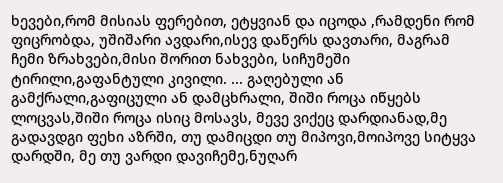ხევები,რომ მისიას ფერებით, ეტყვიან და იცოდა ,რამდენი რომ ფიცრობდა, უშიშარი ავდარი,ისევ დაწერს დავთარი, მაგრამ ჩემი ზრახვები,მისი შორით ნახვები, სიჩუმეში ტირილი,გაფანტული კივილი. ... გაღებული ან გამქრალი,გაფიცული ან დამცხრალი, შიში როცა იწყებს ლოცვას,შიში როცა ისიც მოსავს, მევე ვიქეც დარდიანად,მე გადავდგი ფეხი აზრში, თუ დამიცდი თუ მიპოვი,მოიპოვე სიტყვა დარდში, მე თუ ვარდი დავიჩემე,ნუღარ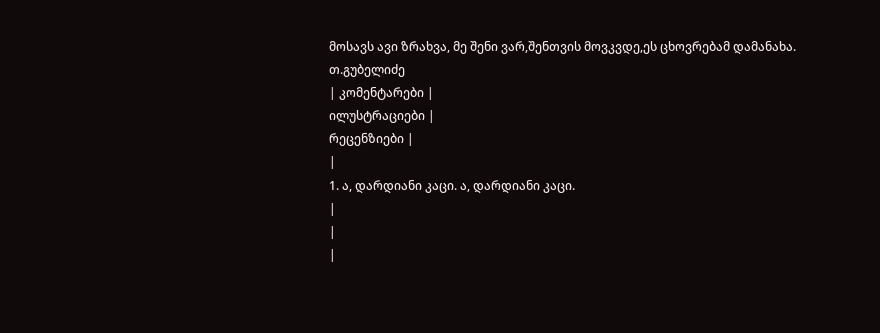მოსავს ავი ზრახვა, მე შენი ვარ,შენთვის მოვკვდე,ეს ცხოვრებამ დამანახა.
თ.გუბელიძე
| კომენტარები |
ილუსტრაციები |
რეცენზიები |
|
1. ა, დარდიანი კაცი. ა, დარდიანი კაცი.
|
|
|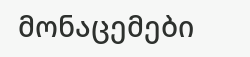მონაცემები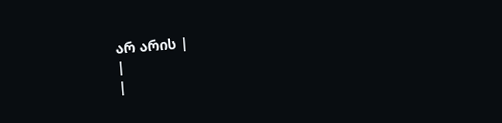არ არის |
|
|